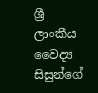ශ්‍රී ලාංකීය වෛද්‍ය සිසුන්ගේ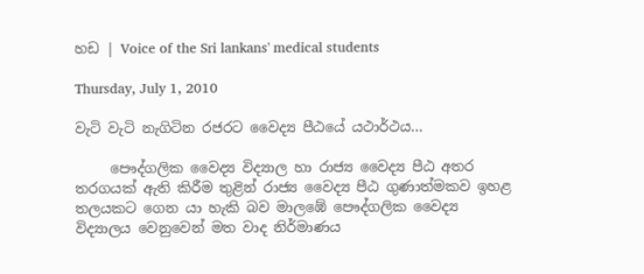හඩ | Voice of the Sri lankans' medical students

Thursday, July 1, 2010

වැටි වැටි නැගිටින රජරට වෛද්‍ය පීඨයේ යථාර්ථය...

     පෞද්ගලික වෛද්‍ය විද්‍යාල හා රාජ්‍ය වෛද්‍ය පීඨ අතර තරගයක් ඇති කිරීම තුළින් රාජ්‍ය වෛද්‍ය පීඨ ගුණාත්මකව ඉහළ තලයකට ගෙන යා හැකි බව මාලඹේ පෞද්ගලික වෛද්‍ය විද්‍යාලය වෙනුවෙන් මත වාද නිර්මාණය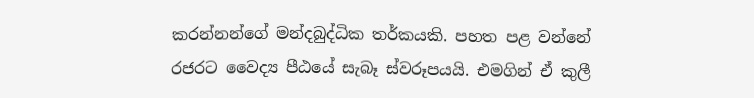කරන්නන්ගේ මන්දබුද්ධික තර්කයකි. පහත පළ වන්නේ රජරට වෛද්‍ය පීඨයේ සැබෑ ස්වරූපයයි. එමගින් ඒ කුලී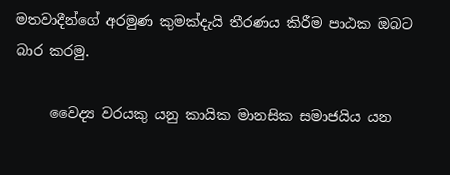මතවාදීන්ගේ අරමුණ කුමක්දැයි තීරණය කිරීම පාඨක ඔබට බාර කරමු.

     වෛද්‍ය වරයකු යනු කායික මානසික සමාජයිය යන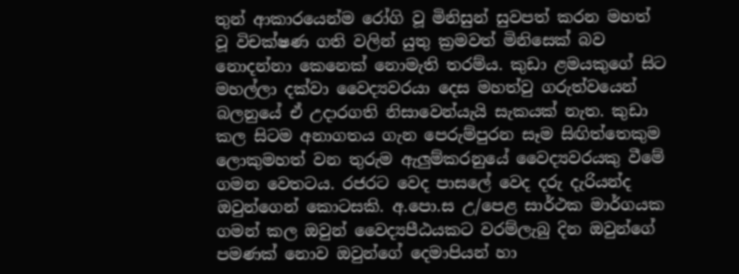තුන් ආකාරයෙන්ම රෝගි වූ මිනිසුන් සුවපත් කරන මහත් වූ විචක්ෂණ ගති වලින් යුතු ක්‍රමවත් මිනිසෙක් බව නොදන්නා කෙනෙක් නොමැති තරම්ය. කුඩා ළමයකුගේ සිට මහල්ලා දක්වා වෛද්‍යවරයා දෙස මහත්වු ගරුත්වයෙන් බලනුයේ ඒ උදාරගති නිසාවෙන්යැයි සැකයක් නැත. කුඩා කල සිටම අනාගතය ගැන පෙරුම්පුරන සෑම සිඟිත්තෙකුම ලොකුමහත් වන තුරුම ඇලුම්කරනුයේ වෛද්‍යවරයකු වීමේ ගමන වෙතටය. රජරට වෙද පාසලේ වෙද දරු දැරියන්ද ඔවුන්ගෙන් කොටසකි. අ.පො.ස උ/පෙළ සාර්ථක මාර්ගයක ගමන් කල ඔවුන් වෛද්‍යපීඨයකට වරම්ලැබු දින ඔවුන්ගේ පමණක් නොව ඔවුන්ගේ දෙමාපියන් හා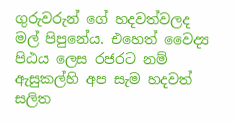ගුරුවරුන් ගේ හදවත්වලද මල් පිපුනේය. එහෙත් වෛද්‍ය පිඨය ලෙස රජරට නම් ඇසුකල්හි අප සැම හදවත් සලිත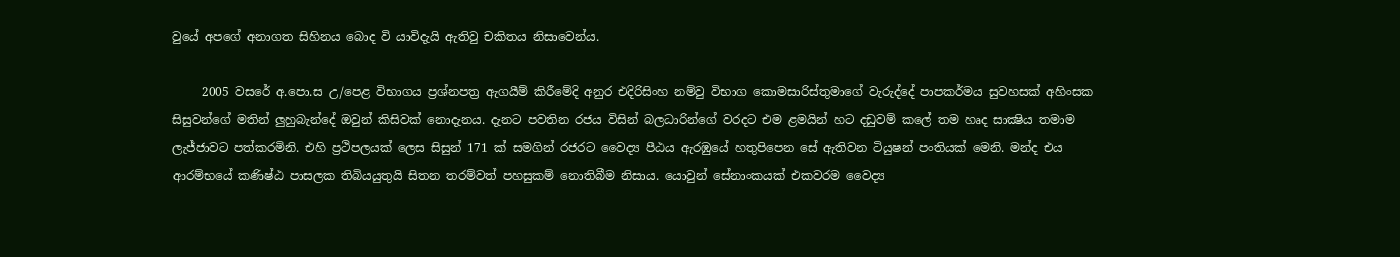වුයේ අපගේ අනාගත සිහිනය බොද වි යාවිදැයි ඇතිවු චකිතය නිසාවෙන්ය.

     2005 වසරේ අ.පො.ස උ/පෙළ විභාගය ප්‍රශ්නපත්‍ර ඇගයීම් කිරීමේදි අනුර එදිරිසිංහ නම්වු විභාග කොමසාරිස්තුමාගේ වැරුද්දේ පාපකර්මය සුවහසක් අහිංසක සිසුවන්ගේ මතින් ලුහුබැන්දේ ඔවුන් කිසිවක් නොදැනය. දැනට පවතින රජය විසින් බලධාරින්ගේ වරදට එම ළමයින් හට දඩුවම් කලේ තම හෘද සාක්‍ෂිය තමාම ලැජ්ජාවට පත්කරමිනි. එහි ප්‍රථිපලයක් ලෙස සිසුන් 171 ක් සමගින් රජරට වෛද්‍ය පීඨය ඇරඹුයේ හතුපිපෙන සේ ඇතිවන ටියුෂන් පංතියක් මෙනි. මන්ද එය ආරම්භයේ කණිෂ්ඨ පාසලක තිබියයුතුයි සිතන තරම්වත් පහසුකම් නොතිබීම නිසාය. යොවුන් සේනාංකයක් එකවරම වෛද්‍ය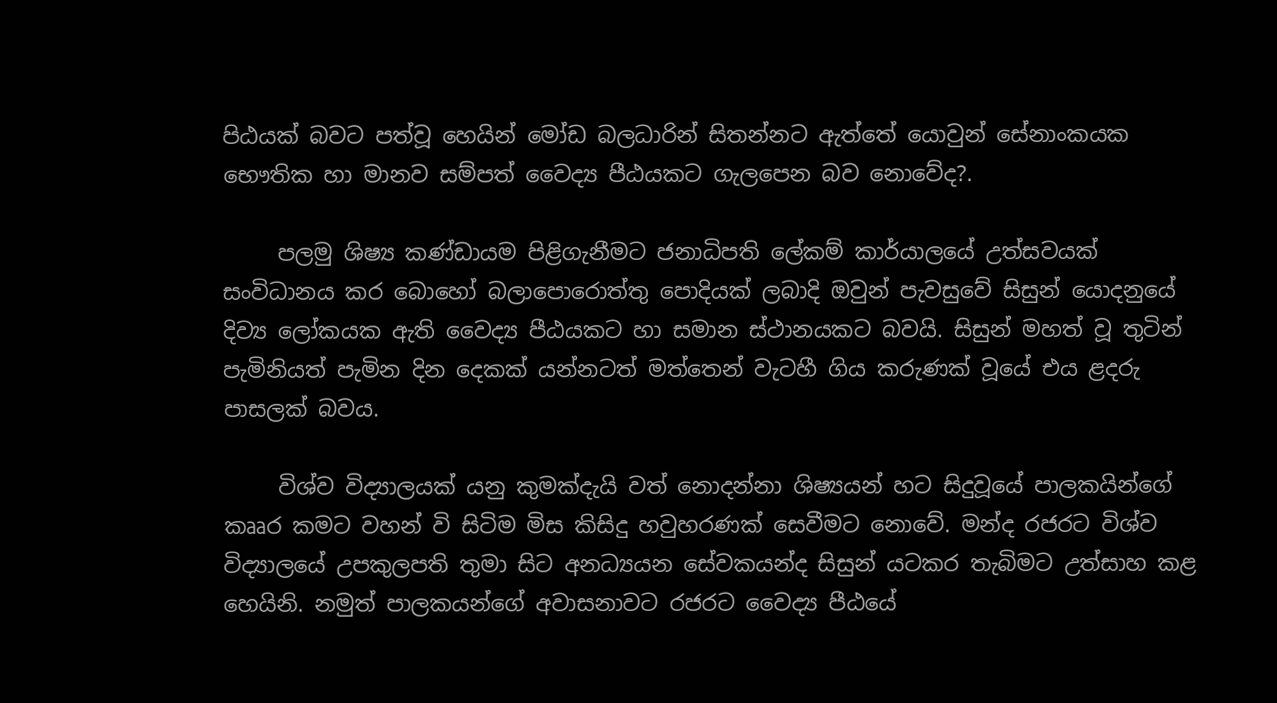පිඨයක් බවට පත්වූ හෙයින් මෝඩ බලධාරින් සිතන්නට ඇත්තේ යොවුන් සේනාංකයක භෞතික හා මානව සම්පත් වෛද්‍ය පීඨයකට ගැලපෙන බව නොවේද?.

     පලමු ශිෂ්‍ය කණ්ඩායම පිළිගැනීමට ජනාධිපති ලේකම් කාර්යාලයේ උත්සවයක් සංවිධානය කර බොහෝ බලාපොරොත්තු පොදියක් ලබාදි ඔවුන් පැවසුවේ සිසුන් යොදනුයේ දිව්‍ය ලෝකයක ඇති වෛද්‍ය පීඨයකට හා සමාන ස්ථානයකට බවයි. සිසුන් මහත් වූ තුටින් පැමිනියත් පැමින දින දෙකක් යන්නටත් මත්තෙන් වැටහී ගිය කරුණක් වූයේ එය ළදරු පාසලක් බවය.

     විශ්ව විද්‍යාලයක් යනු කුමක්දැයි වත් නොදන්නා ශිෂ්‍යයන් හට සිදුවූයේ පාලකයින්ගේ කෲර කමට වහන් වි සිටිම මිස කිසිදු හවුහරණක් සෙවීමට නොවේ. මන්ද රජරට විශ්ව විද්‍යාලයේ උපකුලපති තුමා සිට අනධ්‍යයන සේවකයන්ද සිසුන් යටකර තැබිමට උත්සාහ කළ හෙයිනි. නමුත් පාලකයන්ගේ අවාසනාවට රජරට වෛද්‍ය පීඨයේ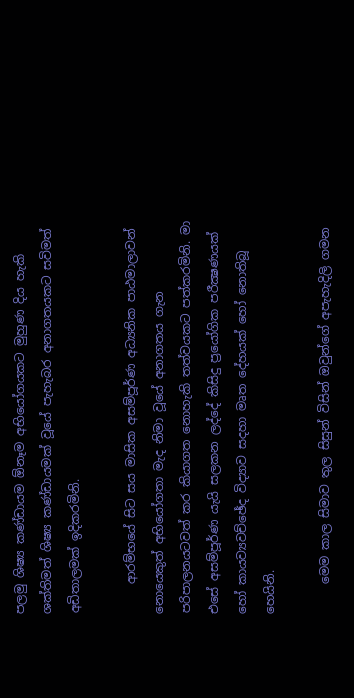පලමු ශිෂ්‍ය කණ්ඩායම ඕනෑම අභියෝගයකට මුහුණ දිය හැකි ශක්තිමත් ශිෂ්‍ය කණ්ඩායමක් වූයේ පැහැබර අනාගතයකට සවිමත් අඩිතාලමක් ඉදිකරමිනි.

     ආරම්භයේ සිට සය මාසික අසම්පූර්ණ අධ්‍යනික පාඨමාලාවන් නොයෙකුත් අභියෝගතා මැද නිමා වූයේ අනාගතය ගැන පරිපාලනයටවත් කර කියාගත නොහැකි තත්වයකට පත්කරමිනි. මා එසේ අසම්පූර්ණ යැයි සලකන ලද්දේ කිසිදු ප්‍රයෝගික පරීක්‍ෂණයක් හෝ කායව්‍යවච්ඡේද විද්‍යාව සදහා මෘත දේහයක් හෝ නොතිබූ හෙයිනි.

     මෙම කාල සිමාව තුල සිසුන් විසින් ඔවුන්ගේ අපැහැදිලි ගමන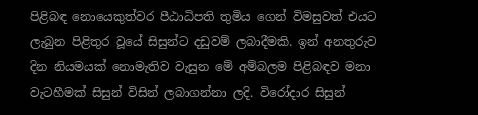පිළිබඳ නොයෙකුත්වර පීඨාධිපති තුමිය ගෙන් විමසුවත් එයට ලැබුන පිළිතුර වූයේ සිසුන්ට දඩුවම් ලබාදීමකි. ඉන් අනතුරුව දින නියමයක් නොමැතිව වැසුන මේ අම්බලම පිළිබඳව මනා වැටහීමක් සිසුන් විසින් ලබාගන්නා ලදි. විරෝදාර සිසුන්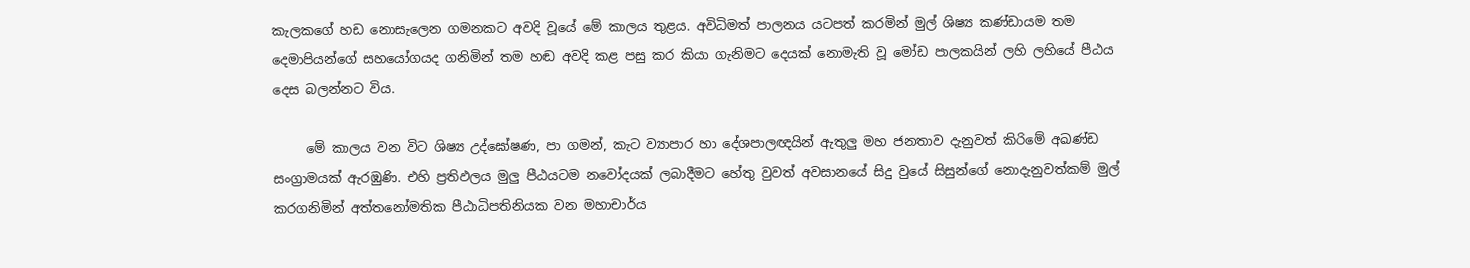කැලකගේ හඩ නොසැලෙන ගමනකට අවදි වූයේ මේ කාලය තුළය. අවිධිමත් පාලනය යටපත් කරමින් මුල් ශිෂ්‍ය කණ්ඩායම තම දෙමාපියන්ගේ සහයෝගයද ගනිමින් තම හඬ අවදි කළ පසු කර කියා ගැනිමට දෙයක් නොමැති වූ මෝඩ පාලකයින් ලහි ලහියේ පීඨය දෙස බලන්නට විය.

     මේ කාලය වන විට ශිෂ්‍ය උද්ඝෝෂණ, පා ගමන්, කැට ව්‍යාපාර හා දේශපාලඥයින් ඇතුලු මහ ජනතාව දැනුවත් කිරිමේ අඛණ්ඩ සංග්‍රාමයක් ඇරඹුණි. එහි ප්‍රතිඵලය මුලු පීඨයටම නවෝදයක් ලබාදීමට හේතු වුවත් අවසානයේ සිදු වුයේ සිසුන්ගේ නොදැනුවත්කම් මුල් කරගනිමින් අත්තනෝමතික පීඨාධිපතිනියක වන මහාචාර්ය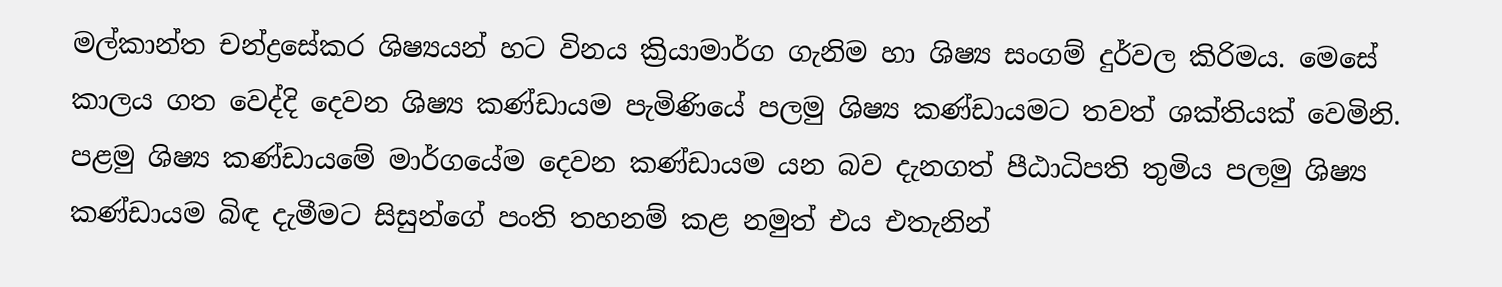මල්කාන්ත චන්ද්‍රසේකර ශිෂ්‍යයන් හට විනය ක්‍රියාමාර්ග ගැනිම හා ශිෂ්‍ය සංගම් දුර්වල කිරිමය. මෙසේ කාලය ගත වෙද්දි දෙවන ශිෂ්‍ය කණ්ඩායම පැමිණියේ පලමු ශිෂ්‍ය කණ්ඩායමට තවත් ශක්තියක් වෙමිනි. පළමු ශිෂ්‍ය කණ්ඩායමේ මාර්ගයේම දෙවන කණ්ඩායම යන බව දැනගත් පීඨාධිපති තුමිය පලමු ශිෂ්‍ය කණ්ඩායම බිඳ දැමීමට සිසුන්ගේ පංති තහනම් කළ නමුත් එය එතැනින්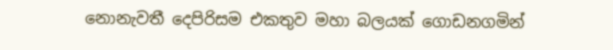නොනැවතී දෙපිරිසම එකතුව මහා බලයක් ගොඩනගමින්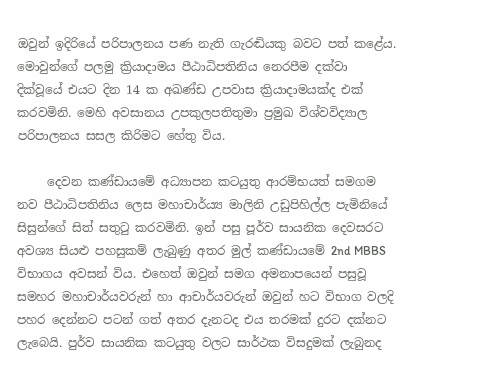ඔවුන් ඉදිරියේ පරිපාලනය පණ නැති ගැරඬියකු බවට පත් කළේය. මොවුන්ගේ පලමු ක්‍රියාදාමය පීඨාධිපතිනිය නෙරපීම දක්වා දික්වූයේ එයට දින 14 ක අඛණ්ඩ උපවාස ක්‍රියාදාමයක්ද එක් කරවමිනි. මෙහි අවසානය උපකුලපතිතුමා ප්‍රමුඛ විශ්වවිද්‍යාල පරිපාලනය සසල කිරිමට හේතු විය.

     දෙවන කණ්ඩායමේ අධ්‍යාපන කටයුතු ආරම්භයත් සමගම නව පීඨාධිපතිනිය ලෙස මහාචාර්ය්‍ය මාලිනි උඩුපිහිල්ල පැමිනියේ සිසුන්ගේ සිත් සතුටු කරවමිනි. ඉන් පසු පූර්ව සායනික දෙවසරට අවශ්‍ය සියළු පහසුකම් ලැබුණු අතර මුල් කණ්ඩායමේ 2nd MBBS විභාගය අවසන් විය. එහෙත් ඔවුන් සමග අමනාපයෙන් පසුවූ සමහර මහාචාර්යවරුන් හා ආචාර්යවරුන් ඔවුන් හට විභාග වලදි පහර දෙන්නට පටන් ගත් අතර දැනටද එය තරමක් දුරට දක්නට ලැබෙයි. පුර්ව සායනික කටයුතු වලට සාර්ථක විසදුමක් ලැබුනද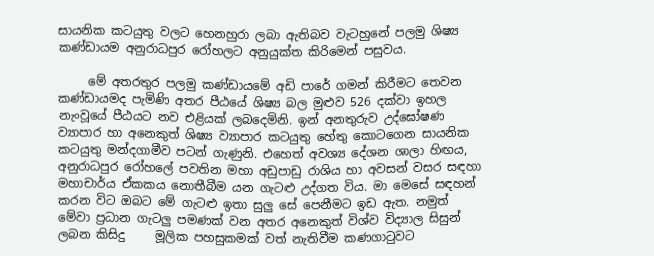සායනික කටයුතු වලට හෙනහුරා ලබා ඇතිබව වැටහුනේ පලමු ශිෂ්‍ය කණ්ඩායම අනුරාධපුර රෝහලට අනුයුක්ත කිරිමෙන් පසුවය.

     මේ අතරතුර පලමු කණ්ඩායමේ අඩි පාරේ ගමන් කිරීමට තෙවන කණ්ඩායමද පැමිණි අතර පීඨයේ ශිෂ්‍ය බල මුළුව 526 දක්වා ඉහල නැංවූයේ පීඨයට නව එළියක් ලබදෙමිනි. ඉන් අනතුරුව උද්ඝෝෂණ ව්‍යාපාර හා අනෙකුත් ශිෂ්‍ය ව්‍යාපාර කටයුතු හේතු කොටගෙන සායනික කටයුතු මන්දගාමීව පටන් ගැණුනි. එහෙත් අවශ්‍ය දේශන ශාලා හිඟය, අනුරාධපුර රෝහලේ පවතින මහා අඩුපාඩු රාශිය හා අවසන් වසර සඳහා මහාචාර්ය ඒකකය නොතීබීම යන ගැටළු උද්ගත විය. මා මෙසේ සඳහන් කරන විට ඔබට මේ ගැටළු ඉතා සුලු සේ පෙනීමට ඉඩ ඇත. නමුත් මේවා ප්‍රධාන ගැටලු පමණක් වන අතර අනෙකුත් විශ්ව විද්‍යාල සිසුන් ලබන කිසිදු     මූලික පහසුකමක් වත් නැතිවීම කණගාටුවට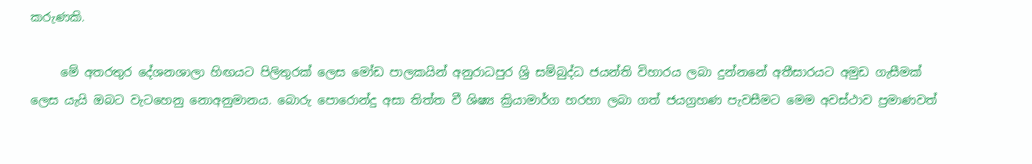කරුණකි.

     මේ අතරතුර දේශනශාලා හිඟයට පිලිතුරක් ලෙස මෝඩ පාලකයින් අනුරාධපුර ශ්‍රි සම්බුද්ධ ජයන්ති විහාරය ලබා දුන්නනේ අතීසාරයට අමුඩ ගැසීමක් ලෙස යැයි ඔබට වැටහෙනු නොඅනුමානය. බොරු පොරොන්දු අසා තිත්ත වී ශිෂ්‍ය ක්‍රියාමාර්ග හරහා ලබා ගත් ජයග්‍රහණ පැවසීමට මෙම අවස්ථාව ප්‍රමාණවත්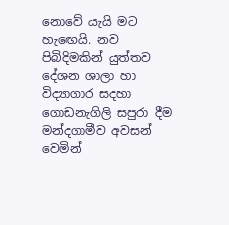නොවේ යැයි මට හැඟෙයි. නව පිබිදිමකින් යුත්තව දේශන ශාලා හා විද්‍යාගාර සදහා ගොඩනැගිලි සපුරා දීම මන්දගාමීව අවසන් වෙමින්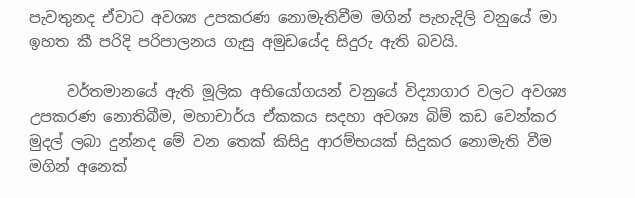පැවතුනද ඒවාට අවශ්‍ය උපකරණ නොමැතිවීම මගින් පැහැදිලි වනුයේ මා ඉහත කී පරිදි පරිපාලනය ගැසු අමුඩයේද සිදුරු ඇති බවයි.

     වර්තමානයේ ඇති මූලික අභියෝගයන් වනුයේ විද්‍යාගාර වලට අවශ්‍ය උපකරණ නොතිබීම, මහාචාර්ය ඒකකය සදහා අවශ්‍ය බිම් කඩ වෙන්කර මුදල් ලබා දුන්නද මේ වන තෙක් කිසිදු ආරම්භයක් සිදුකර නොමැති වීම මගින් අනෙක්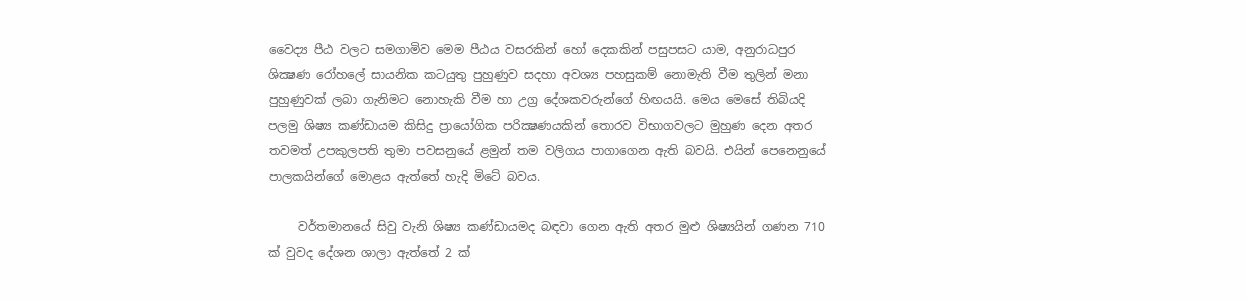වෛද්‍ය පීඨ වලට සමගාමිව මෙම පීඨය වසරකින් හෝ දෙකකින් පසුපසට යාම, අනුරාධපුර ශික්‍ෂණ රෝහලේ සායනික කටයුතු පුහුණුව සදහා අවශ්‍ය පහසුකම් නොමැති වීම තුලින් මනා පුහුණුවක් ලබා ගැනිමට නොහැකි වීම හා උග්‍ර දේශකවරුන්ගේ හිඟයයි. මෙය මෙසේ තිබියදි පලමු ශිෂ්‍ය කණ්ඩායම කිසිදු ප්‍රායෝගික පරික්‍ෂණයකින් තොරව විභාගවලට මුහුණ දෙන අතර තවමත් උපකුලපති තුමා පවසනුයේ ළමුන් තම වලිගය පාගාගෙන ඇති බවයි. එයින් පෙනෙනුයේ පාලකයින්ගේ මොළය ඇත්තේ හැදි මිටේ බවය.

     වර්තමානයේ සිවු වැනි ශිෂ්‍ය කණ්ඩායමද බඳවා ගෙන ඇති අතර මුළු ශිෂ්‍යයින් ගණන 710 ක් වුවද දේශන ශාලා ඇත්තේ 2 ක්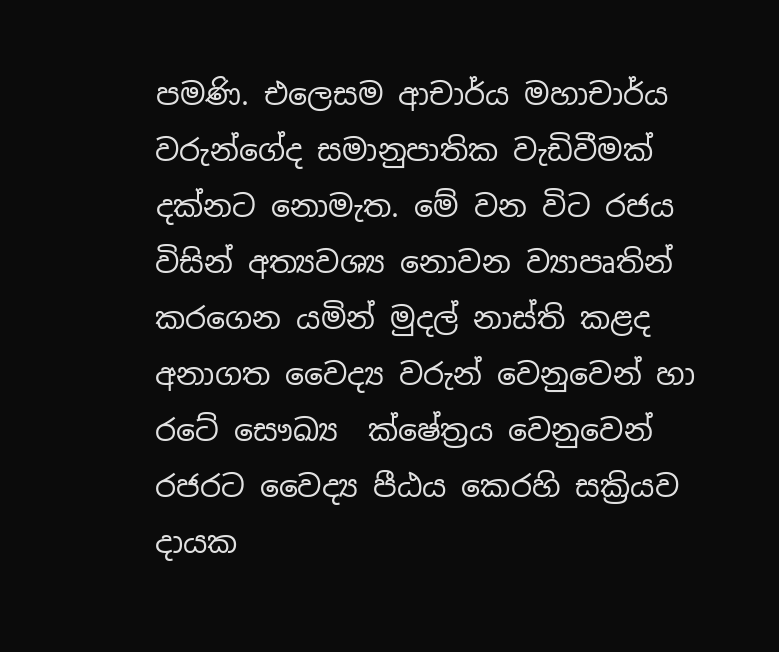පමණි. එලෙසම ආචාර්ය මහාචාර්ය වරුන්ගේද සමානුපාතික වැඩිවීමක් දක්නට නොමැත. මේ වන විට රජය විසින් අත්‍යවශ්‍ය නොවන ව්‍යාපෘතින් කරගෙන යමින් මුදල් නාස්ති කළද අනාගත වෛද්‍ය වරුන් වෙනුවෙන් හා රටේ සෞඛ්‍ය  ක්ෂේත්‍රය වෙනුවෙන් රජරට වෛද්‍ය පීඨය කෙරහි සක්‍රියව දායක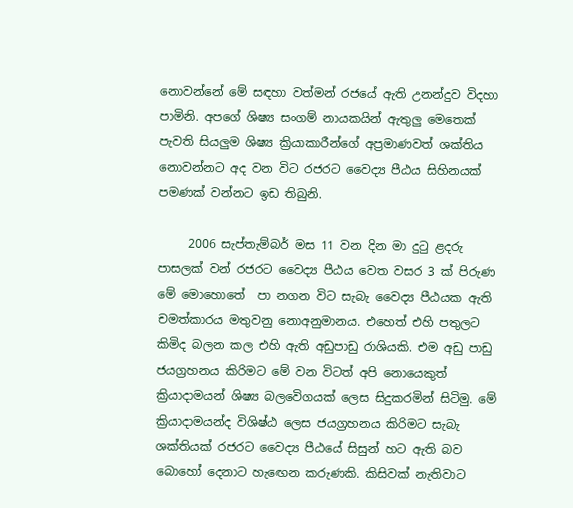නොවන්නේ මේ සඳහා වත්මන් රජයේ ඇති උනන්දුව විදහා පාමිනි. අපගේ ශිෂ්‍ය සංගම් නායකයින් ඇතුලු මෙතෙක් පැවති සියලුම ශිෂ්‍ය ක්‍රියාකාරීන්ගේ අප්‍රමාණවත් ශක්තිය නොවන්නට අද වන විට රජරට වෛද්‍ය පීඨය සිහිනයක් පමණක් වන්නට ඉඩ තිබුනි.

     2006 සැප්තැම්බර් මස 11 වන දින මා දුටු ළදරු පාසලක් වන් රජරට වෛද්‍ය පීඨය වෙත වසර 3 ක් පිරුණ මේ මොහොතේ  පා නගන විට සැබැ වෛද්‍ය පීඨයක ඇති චමත්කාරය මතුවනු නොඅනුමානය. එහෙත් එහි පතුලට කිමිද බලන කල එහි ඇති අඩුපාඩු රාශියකි. එම අඩු පාඩු ජයග්‍රහනය කිරිමට මේ වන විටත් අපි නොයෙකුත් ක්‍රියාදාමයන් ශිෂ්‍ය බලවෙිගයක් ලෙස සිදුකරමින් සිටිමු. මේ ක්‍රියාදාමයන්ද විශිෂ්ඨ ලෙස ජයග්‍රහනය කිරිමට සැබැ ශක්තියක් රජරට වෛද්‍ය පීඨයේ සිසුන් හට ඇති බව බොහෝ දෙනාට හැඟෙන කරුණකි. කිසිවක් නැතිවාට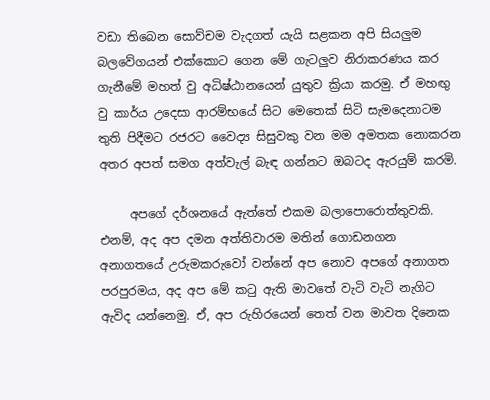වඩා තිබෙන සොව්චම වැදගත් යැයි සළකන අපි සියලුම බලවේගයන් එක්කොට ගෙන මේ ගැටලුව නිරාකරණය කර ගැනීමේ මහත් වු අධිෂ්ඨානයෙන් යුතුව ක්‍රියා කරමු. ඒ මහඟු වු කාර්ය උදෙසා ආරම්භයේ සිට මෙතෙක් සිටි සැමදෙනාටම තුති පිදීමට රජරට වෛද්‍ය සිසුවකු වන මම අමතක නොකරන අතර අපත් සමග අත්වැල් බැඳ ගන්නට ඔබටද ඇරයුම් කරමි.

     අපගේ දර්ශනයේ ඇත්තේ එකම බලාපොරොත්තුවකි. එනම්, අද අප දමන අත්තිවාරම මතින් ගොඩනගන අනාගතයේ උරුමකරුවෝ වන්නේ අප නොව අපගේ අනාගත පරපුරමය, අද අප මේ කටු ඇති මාවතේ වැටි වැටි නැගිට ඇවිද යන්නෙමු. ඒ, අප රුහිරයෙන් තෙත් වන මාවත දිනෙක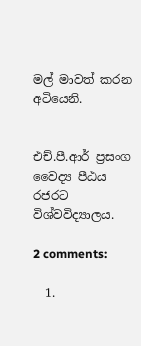මල් මාවත් කරන අටියෙනි.


එච්.පී.ආර් ප්‍රසංග
වෛද්‍ය පීඨය
රජරට විශ්වවිද්‍යාලය.

2 comments:

  1.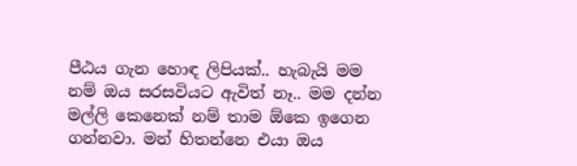පීඨය ගැන හොඳ ලිපියක්.. හැබැයි මම නම් ඔය සරසවියට ඇවිත් නෑ.. මම දන්න මල්ලි කෙනෙක් නම් තාම ඕකෙ ඉගෙන ගන්නවා. මන් හිතන්නෙ එයා ඔය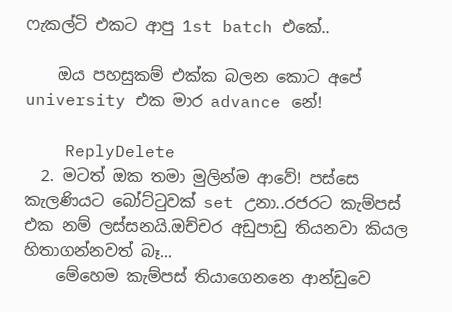ෆැකල්ටි එකට ආපු 1st batch එකේ..

    ඔය පහසුකම් එක්ක බලන කොට අපේ university එක මාර advance නේ!

    ReplyDelete
  2. මටත් ඔක තමා මුලින්ම ආවේ! පස්සෙ කැලණියට බෝට්ටුවක් set උනා..රජරට කැම්පස් එක නම් ලස්සනයි.ඔච්චර අඩුපාඩු තියනවා කියල හිතාගන්නවත් බෑ...
    මේහෙම කැම්පස් තියාගෙනනෙ ආන්ඩුවෙ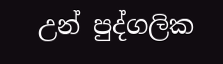උන් පුද්ගලික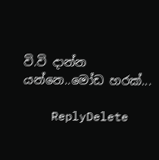වි.වි දාන්න යන්නෙ..මෝඩ හරක්...

    ReplyDelete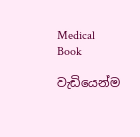Medical Book

වැඩියෙන්ම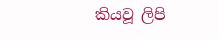කියවූ ලිපි